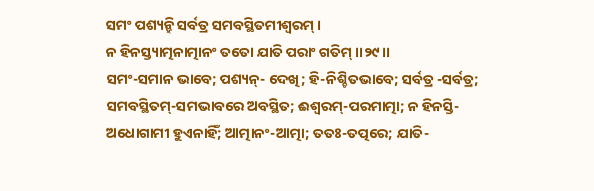ସମଂ ପଶ୍ୟନ୍ହି ସର୍ବତ୍ର ସମବସ୍ଥିତମୀଶ୍ୱରମ୍ ।
ନ ହିନସ୍ତ୍ୟାତ୍ମନାତ୍ମାନଂ ତତୋ ଯାତି ପରାଂ ଗତିମ୍ ।।୨୯।।
ସମଂ-ସମାନ ଭାବେ; ପଶ୍ୟନ୍- ଦେଖି; ହି-ନିଶ୍ଚିତଭାବେ; ସର୍ବତ୍ର -ସର୍ବତ୍ର; ସମବସ୍ଥିତମ୍-ସମଭାବରେ ଅବସ୍ଥିତ; ଈଶ୍ୱରମ୍-ପରମାତ୍ମା; ନ ହିନସ୍ତି-ଅଧୋଗାମୀ ହୁଏନାହିଁ; ଆତ୍ମାନଂ-ଆତ୍ମା; ତତଃ-ତତ୍ପରେ; ଯାତି-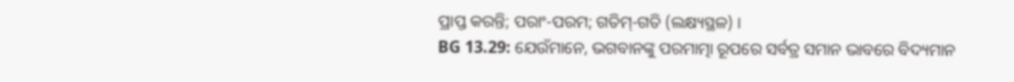ପ୍ରାପ୍ତ କରନ୍ତି; ପରାଂ-ପରମ; ଗତିମ୍-ଗତି (ଲକ୍ଷ୍ୟସ୍ଥଳ) ।
BG 13.29: ଯେଉଁମାନେ, ଭଗବାନଙ୍କୁ ପରମାତ୍ମା ରୂପରେ ସର୍ବତ୍ର ସମାନ ଭାବରେ ବିଦ୍ୟମାନ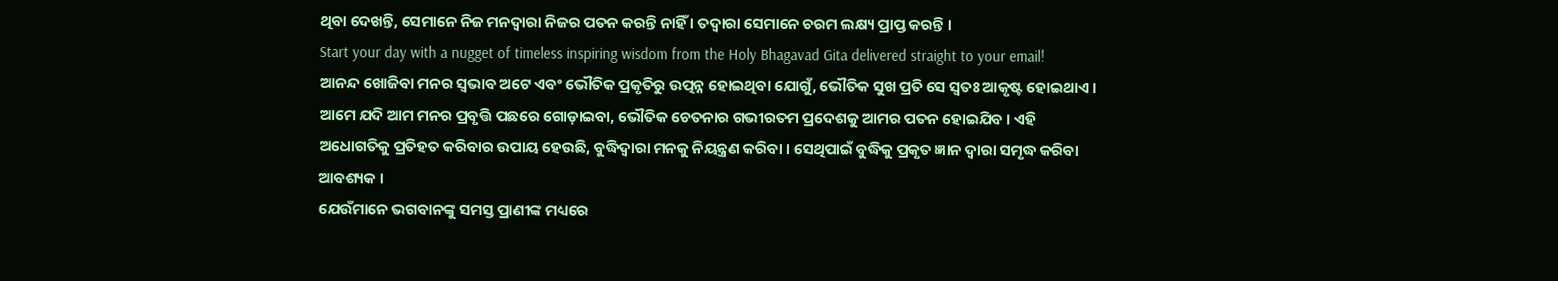ଥିବା ଦେଖନ୍ତି, ସେମାନେ ନିଜ ମନଦ୍ୱାରା ନିଜର ପତନ କରନ୍ତି ନାହିଁ । ତଦ୍ୱାରା ସେମାନେ ଚରମ ଲକ୍ଷ୍ୟ ପ୍ରାପ୍ତ କରନ୍ତି ।
Start your day with a nugget of timeless inspiring wisdom from the Holy Bhagavad Gita delivered straight to your email!
ଆନନ୍ଦ ଖୋଜିବା ମନର ସ୍ୱଭାବ ଅଟେ ଏବଂ ଭୌତିକ ପ୍ରକୃତିରୁ ଉତ୍ପନ୍ନ ହୋଇଥିବା ଯୋଗୁଁ, ଭୌତିକ ସୁଖ ପ୍ରତି ସେ ସ୍ୱତଃ ଆକୃଷ୍ଟ ହୋଇଥାଏ । ଆମେ ଯଦି ଆମ ମନର ପ୍ରବୃତ୍ତି ପଛରେ ଗୋଡ଼ାଇବା, ଭୌତିକ ଚେତନାର ଗଭୀରତମ ପ୍ରଦେଶକୁ ଆମର ପତନ ହୋଇଯିବ । ଏହି ଅଧୋଗତିକୁ ପ୍ରତିହତ କରିବାର ଉପାୟ ହେଉଛି, ବୁଦ୍ଧିଦ୍ୱାରା ମନକୁ ନିୟନ୍ତ୍ରଣ କରିବା । ସେଥିପାଇଁ ବୁଦ୍ଧିକୁ ପ୍ରକୃତ ଜ୍ଞାନ ଦ୍ୱାରା ସମୃଦ୍ଧ କରିବା ଆବଶ୍ୟକ ।
ଯେଉଁମାନେ ଭଗବାନଙ୍କୁ ସମସ୍ତ ପ୍ରାଣୀଙ୍କ ମଧ୍ୟରେ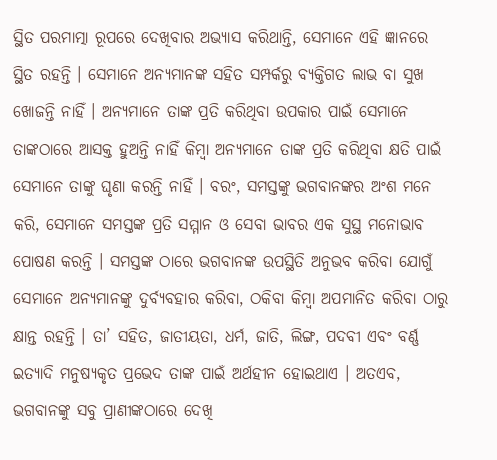ସ୍ଥିତ ପରମାତ୍ମା ରୂପରେ ଦେଖିବାର ଅଭ୍ୟାସ କରିଥାନ୍ତି, ସେମାନେ ଏହି ଜ୍ଞାନରେ ସ୍ଥିତ ରହନ୍ତି । ସେମାନେ ଅନ୍ୟମାନଙ୍କ ସହିତ ସମ୍ପର୍କରୁ ବ୍ୟକ୍ତିଗତ ଲାଭ ବା ସୁଖ ଖୋଜନ୍ତି ନାହିଁ । ଅନ୍ୟମାନେ ତାଙ୍କ ପ୍ରତି କରିଥିବା ଉପକାର ପାଇଁ ସେମାନେ ତାଙ୍କଠାରେ ଆସକ୍ତ ହୁଅନ୍ତି ନାହିଁ କିମ୍ବା ଅନ୍ୟମାନେ ତାଙ୍କ ପ୍ରତି କରିଥିବା କ୍ଷତି ପାଇଁ ସେମାନେ ତାଙ୍କୁ ଘୃଣା କରନ୍ତି ନାହିଁ । ବରଂ, ସମସ୍ତଙ୍କୁ ଭଗବାନଙ୍କର ଅଂଶ ମନେ କରି, ସେମାନେ ସମସ୍ତଙ୍କ ପ୍ରତି ସମ୍ମାନ ଓ ସେବା ଭାବର ଏକ ସୁସ୍ଥ ମନୋଭାବ ପୋଷଣ କରନ୍ତି । ସମସ୍ତଙ୍କ ଠାରେ ଭଗବାନଙ୍କ ଉପସ୍ଥିତି ଅନୁଭବ କରିବା ଯୋଗୁଁ ସେମାନେ ଅନ୍ୟମାନଙ୍କୁ ଦୁର୍ବ୍ୟବହାର କରିବା, ଠକିବା କିମ୍ବା ଅପମାନିତ କରିବା ଠାରୁ କ୍ଷାନ୍ତ ରହନ୍ତି । ତା’ ସହିତ, ଜାତୀୟତା, ଧର୍ମ, ଜାତି, ଲିଙ୍ଗ, ପଦବୀ ଏବଂ ବର୍ଣ୍ଣ ଇତ୍ୟାଦି ମନୁଷ୍ୟକୃତ ପ୍ରଭେଦ ତାଙ୍କ ପାଇଁ ଅର୍ଥହୀନ ହୋଇଥାଏ । ଅତଏବ, ଭଗବାନଙ୍କୁ ସବୁ ପ୍ରାଣୀଙ୍କଠାରେ ଦେଖି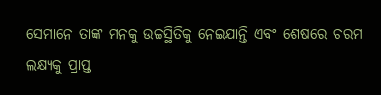ସେମାନେ ତାଙ୍କ ମନକୁ ଉଚ୍ଚସ୍ଥିତିକୁ ନେଇଯାନ୍ତି ଏବଂ ଶେଷରେ ଚରମ ଲକ୍ଷ୍ୟକୁ ପ୍ରାପ୍ତ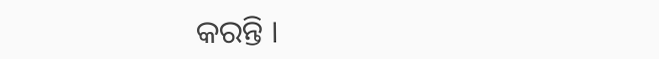କରନ୍ତି ।